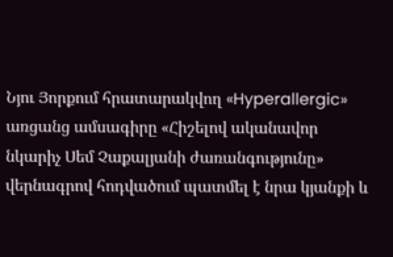Նյու Յորքում հրատարակվող «Hyperallergic» առցանց ամսագիրը «Հիշելով ականավոր նկարիչ Սեմ Չաքալյանի ժառանգությունը» վերնագրով հոդվածում պատմել է նրա կյանքի և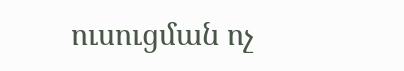ուսուցման ոչ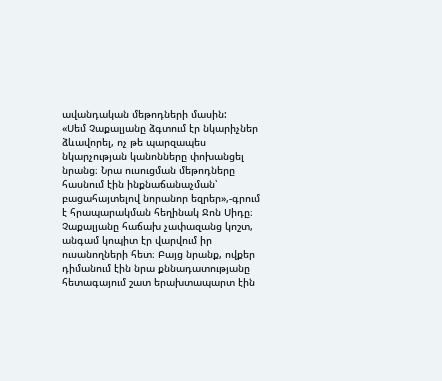ավանդական մեթոդների մասին:
«Սեմ Չաքալյանը ձգտում էր նկարիչներ ձևավորել, ոչ թե պարզապես նկարչության կանոնները փոխանցել նրանց։ Նրա ուսուցման մեթոդները հասնում էին ինքնաճանաչման՝ բացահայտելով նորանոր եզրեր»,-գրում է հրապարակման հեղինակ Ջոն Սիդը։
Չաքալյանը հաճախ չափազանց կոշտ, անգամ կոպիտ էր վարվում իր ուսանողների հետ։ Բայց նրանք, ովքեր դիմանում էին նրա քննադատությանը հետագայում շատ երախտապարտ էին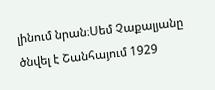լինում նրան։Սեմ Չաքալյանը ծնվել է Շանհայում 1929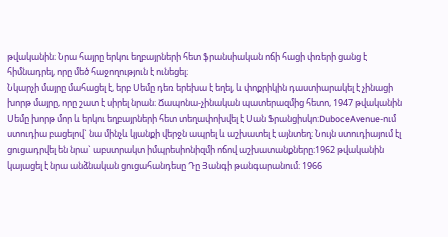թվականին։ Նրա հայրը երկու եղբայրների հետ ֆրանսիական ոճի հացի փռերի ցանց է հիմնադրել, որը մեծ հաջողություն է ունեցել։
Նկարչի մայրը մահացել է, երբ Սեմը դեռ երեխա է եղել, և փոքրիկին դաստիարակել է չինացի խորթ մայրը, որը շատ է սիրել նրան։ Ճապոնա-չինական պատերազմից հետո, 1947 թվականին Սեմը խորթ մոր և երկու եղբայրների հետ տեղափոխվել է Սան Ֆրանցիսկո։DuboceAvenue-ում ստուդիա բացելով` նա մինչև կյանքի վերջն ապրել և աշխատել է այնտեղ։ Նույն ստուդիայում էլ ցուցադրվել են նրա` աբստրակտ իմպրեսիոնիզմի ոճով աշխատանքները։1962 թվականին կայացել է նրա անձնական ցուցահանդեսը Դը Յանգի թանգարանում։ 1966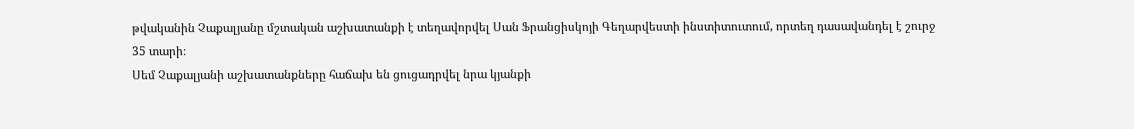թվականին Չաքալյանը մշտական աշխատանքի է տեղավորվել Սան Ֆրանցիսկոյի Գեղարվեստի ինստիտուտում, որտեղ դասավանդել է շուրջ 35 տարի։
Սեմ Չաքալյանի աշխատանքները հաճախ են ցուցադրվել նրա կյանքի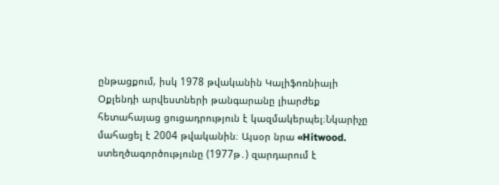ընթացքում, իսկ 1978 թվականին Կալիֆոռնիայի Օքլենդի արվեստների թանգարանը լիարժեք հետահայաց ցուցադրություն է կազմակերպել։Նկարիչը մահացել է 2004 թվականին։ Այսօր նրա «Hitwood. ստեղծագործությունը (1977թ․) զարդարում է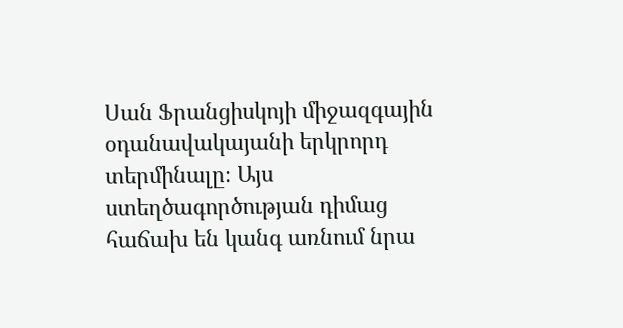Սան Ֆրանցիսկոյի միջազգային օդանավակայանի երկրորդ տերմինալը։ Այս ստեղծագործության դիմաց հաճախ են կանգ առնում նրա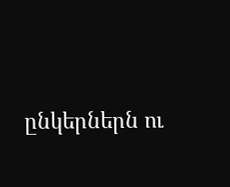ընկերներն ու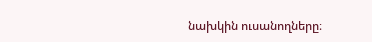նախկին ուսանողները։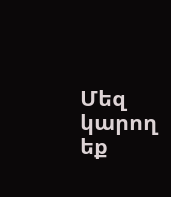Մեզ կարող եք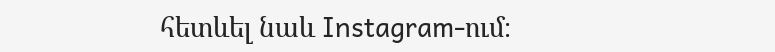հետևել նաև Instagram-ում։